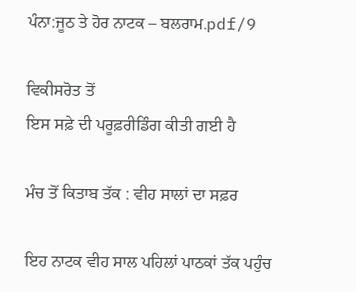ਪੰਨਾ:ਜੂਠ ਤੇ ਹੋਰ ਨਾਟਕ – ਬਲਰਾਮ.pdf/9

ਵਿਕੀਸਰੋਤ ਤੋਂ
ਇਸ ਸਫ਼ੇ ਦੀ ਪਰੂਫ਼ਰੀਡਿੰਗ ਕੀਤੀ ਗਈ ਹੈ

ਮੰਚ ਤੋਂ ਕਿਤਾਬ ਤੱਕ : ਵੀਹ ਸਾਲਾਂ ਦਾ ਸਫ਼ਰ

ਇਹ ਨਾਟਕ ਵੀਹ ਸਾਲ ਪਹਿਲਾਂ ਪਾਠਕਾਂ ਤੱਕ ਪਹੁੰਚ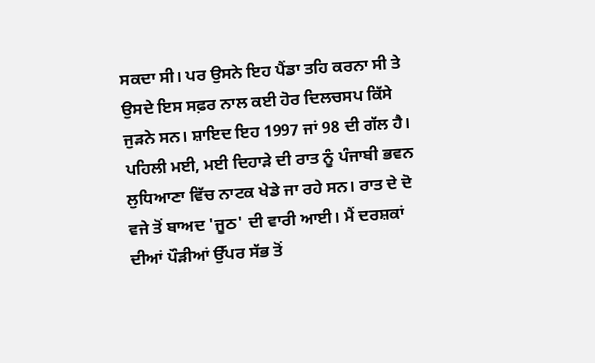ਸਕਦਾ ਸੀ। ਪਰ ਉਸਨੇ ਇਹ ਪੈਂਡਾ ਤਹਿ ਕਰਨਾ ਸੀ ਤੇ ਉਸਦੇ ਇਸ ਸਫ਼ਰ ਨਾਲ ਕਈ ਹੋਰ ਦਿਲਚਸਪ ਕਿੱਸੇ ਜੁੜਨੇ ਸਨ। ਸ਼ਾਇਦ ਇਹ 1997 ਜਾਂ 98 ਦੀ ਗੱਲ ਹੈ। ਪਹਿਲੀ ਮਈ, ਮਈ ਦਿਹਾੜੇ ਦੀ ਰਾਤ ਨੂੰ ਪੰਜਾਬੀ ਭਵਨ ਲੁਧਿਆਣਾ ਵਿੱਚ ਨਾਟਕ ਖੇਡੇ ਜਾ ਰਹੇ ਸਨ। ਰਾਤ ਦੇ ਦੋ ਵਜੇ ਤੋਂ ਬਾਅਦ 'ਜੂਠ' ਦੀ ਵਾਰੀ ਆਈ। ਮੈਂ ਦਰਸ਼ਕਾਂ ਦੀਆਂ ਪੌੜੀਆਂ ਉੱਪਰ ਸੱਭ ਤੋਂ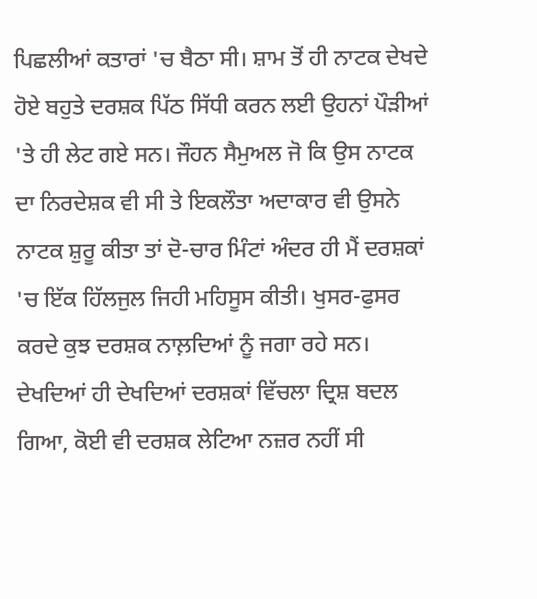ਪਿਛਲੀਆਂ ਕਤਾਰਾਂ 'ਚ ਬੈਠਾ ਸੀ। ਸ਼ਾਮ ਤੋਂ ਹੀ ਨਾਟਕ ਦੇਖਦੇ ਹੋਏ ਬਹੁਤੇ ਦਰਸ਼ਕ ਪਿੱਠ ਸਿੱਧੀ ਕਰਨ ਲਈ ਉਹਨਾਂ ਪੌੜੀਆਂ 'ਤੇ ਹੀ ਲੇਟ ਗਏ ਸਨ। ਜੌਹਨ ਸੈਮੁਅਲ ਜੋ ਕਿ ਉਸ ਨਾਟਕ ਦਾ ਨਿਰਦੇਸ਼ਕ ਵੀ ਸੀ ਤੇ ਇਕਲੌਤਾ ਅਦਾਕਾਰ ਵੀ ਉਸਨੇ ਨਾਟਕ ਸ਼ੁਰੂ ਕੀਤਾ ਤਾਂ ਦੋ-ਚਾਰ ਮਿੰਟਾਂ ਅੰਦਰ ਹੀ ਮੈਂ ਦਰਸ਼ਕਾਂ 'ਚ ਇੱਕ ਹਿੱਲਜੁਲ ਜਿਹੀ ਮਹਿਸੂਸ ਕੀਤੀ। ਖੁਸਰ-ਫੁਸਰ ਕਰਦੇ ਕੁਝ ਦਰਸ਼ਕ ਨਾਲ਼ਦਿਆਂ ਨੂੰ ਜਗਾ ਰਹੇ ਸਨ। ਦੇਖਦਿਆਂ ਹੀ ਦੇਖਦਿਆਂ ਦਰਸ਼ਕਾਂ ਵਿੱਚਲਾ ਦ੍ਰਿਸ਼ ਬਦਲ ਗਿਆ, ਕੋਈ ਵੀ ਦਰਸ਼ਕ ਲੇਟਿਆ ਨਜ਼ਰ ਨਹੀਂ ਸੀ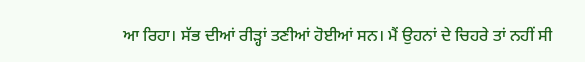ਆ ਰਿਹਾ। ਸੱਭ ਦੀਆਂ ਰੀੜ੍ਹਾਂ ਤਣੀਆਂ ਹੋਈਆਂ ਸਨ। ਮੈਂ ਉਹਨਾਂ ਦੇ ਚਿਹਰੇ ਤਾਂ ਨਹੀਂ ਸੀ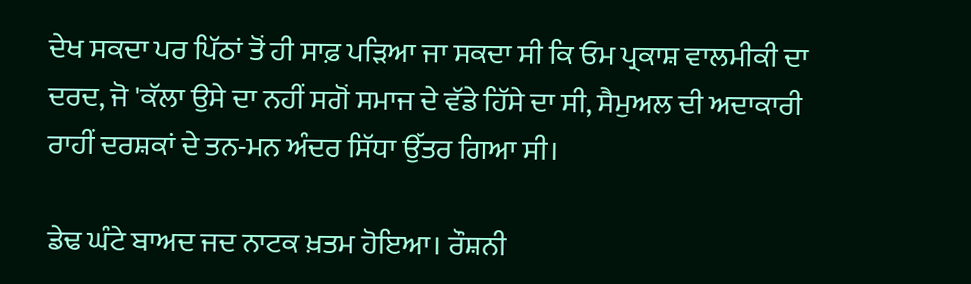ਦੇਖ ਸਕਦਾ ਪਰ ਪਿੱਠਾਂ ਤੋਂ ਹੀ ਸਾਫ਼ ਪੜਿਆ ਜਾ ਸਕਦਾ ਸੀ ਕਿ ਓਮ ਪ੍ਰਕਾਸ਼ ਵਾਲਮੀਕੀ ਦਾ ਦਰਦ, ਜੋ 'ਕੱਲਾ ਉਸੇ ਦਾ ਨਹੀਂ ਸਗੋਂ ਸਮਾਜ ਦੇ ਵੱਡੇ ਹਿੱਸੇ ਦਾ ਸੀ, ਸੈਮੁਅਲ ਦੀ ਅਦਾਕਾਰੀ ਰਾਹੀਂ ਦਰਸ਼ਕਾਂ ਦੇ ਤਨ-ਮਨ ਅੰਦਰ ਸਿੱਧਾ ਉੱਤਰ ਗਿਆ ਸੀ।

ਡੇਢ ਘੰਟੇ ਬਾਅਦ ਜਦ ਨਾਟਕ ਖ਼ਤਮ ਹੋਇਆ। ਰੌਸ਼ਨੀ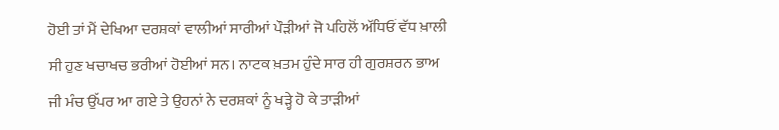ਹੋਈ ਤਾਂ ਮੈਂ ਦੇਖਿਆ ਦਰਸ਼ਕਾਂ ਵਾਲੀਆਂ ਸਾਰੀਆਂ ਪੌੜੀਆਂ ਜੋ ਪਹਿਲੋਂ ਅੱਧਿਓਂ ਵੱਧ ਖ਼ਾਲੀ ਸੀ ਹੁਣ ਖਚਾਖਚ ਭਰੀਆਂ ਹੋਈਆਂ ਸਨ। ਨਾਟਕ ਖ਼ਤਮ ਹੁੰਦੇ ਸਾਰ ਹੀ ਗੁਰਸ਼ਰਨ ਭਾਅ ਜੀ ਮੰਚ ਉੱਪਰ ਆ ਗਏ ਤੇ ਉਹਨਾਂ ਨੇ ਦਰਸ਼ਕਾਂ ਨੂੰ ਖੜ੍ਹੇ ਹੋ ਕੇ ਤਾੜੀਆਂ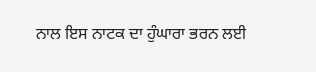ਨਾਲ ਇਸ ਨਾਟਕ ਦਾ ਹੁੰਘਾਰਾ ਭਰਨ ਲਈ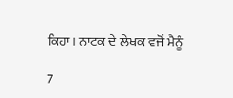ਕਿਹਾ। ਨਾਟਕ ਦੇ ਲੇਖਕ ਵਜੋਂ ਮੈਨੂੰ

7